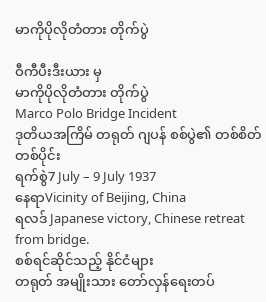မာကိုပိုလိုတံတား တိုက်ပွဲ

ဝီကီပီးဒီးယား မှ
မာကိုပိုလိုတံတား တိုက်ပွဲ
Marco Polo Bridge Incident
ဒုတိယအကြိမ် တရုတ် ဂျပန် စစ်ပွဲ၏ တစ်စိတ်တစ်ပိုင်း
ရက်စွဲ7 July – 9 July 1937
နေရာVicinity of Beijing, China
ရလဒ် Japanese victory, Chinese retreat from bridge.
စစ်ရင်ဆိုင်သည့် နိုင်ငံများ
တရုတ် အမျိုးသား တော်လှန်ရေးတပ်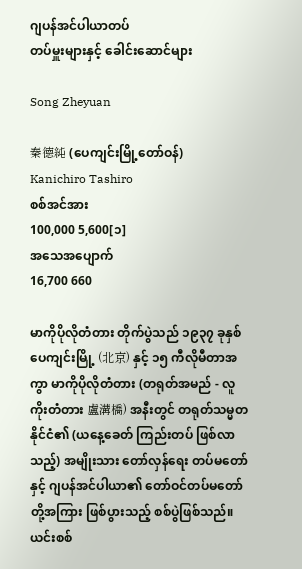ဂျပန်အင်ပါယာတပ်
တပ်မှူးများနှင့် ခေါင်းဆောင်များ

Song Zheyuan

秦德純 (ပေကျင်းမြို့တော်ဝန်)
Kanichiro Tashiro
စစ်အင်အား
100,000 5,600[၁]
အသေအပျောက်
16,700 660

မာကိုပိုလိုတံတား တိုက်ပွဲသည် ၁၉၃၇ ခုနှစ် ပေကျင်းမြို့ (北京) နှင့် ၁၅ ကီလိုမီတာအကွာ မာကိုပိုလိုတံတား (တရုတ်အမည် - လူကိုးတံတား 盧溝橋) အနီးတွင် တရုတ်သမ္မတနိုင်ငံ၏ (ယနေ့ခေတ် ကြည်းတပ် ဖြစ်လာသည့်) အမျိုးသား တော်လှန်ရေး တပ်မတော်နှင့် ဂျပန်အင်ပါယာ၏ တော်ဝင်တပ်မတော်တို့အကြား ဖြစ်ပွားသည့် စစ်ပွဲဖြစ်သည်။ ယင်းစစ်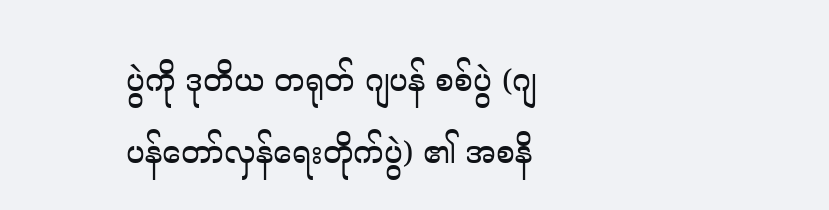ပွဲကို ဒုတိယ တရုတ် ဂျပန် စစ်ပွဲ (ဂျပန်တော်လှန်ရေးတိုက်ပွဲ) ၏ အစနိ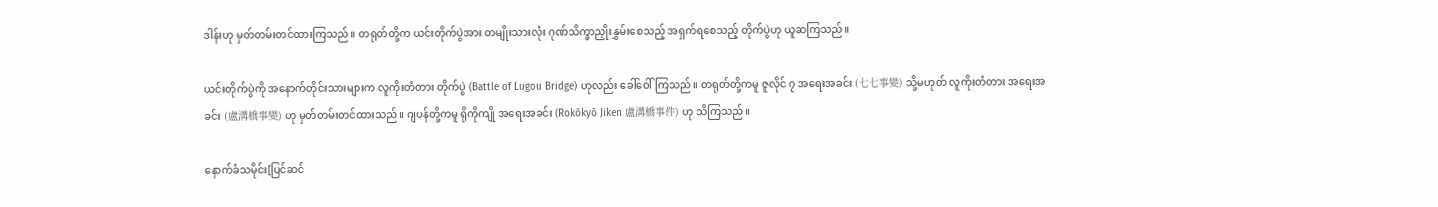ဒါန်းဟု မှတ်တမ်းတင်ထားကြသည်။ တရုတ်တို့က ယင်းတိုက်ပွဲအား တမျိုးသားလုံး ဂုဏ်သိက္ခာညှိုးနွှမ်းစေသည့် အရှက်ရစေသည့် တိုက်ပွဲဟု ယူဆကြသည်။

ယင်းတိုက်ပွဲကို အနောက်တိုင်းသားများက လူကိုးတံတား တိုက်ပွဲ (Battle of Lugou Bridge) ဟုလည်း ခေါ်ဝေါ်ကြသည်။ တရုတ်တို့ကမူ ဇူလိုင် ၇ အရေးအခင်း (七七事變) သို့မဟုတ် လူကိုးတံတား အရေးအခင်း (盧溝橋事變) ဟု မှတ်တမ်းတင်ထားသည်။ ဂျပန်တို့ကမူ ရိုကိုကျို အရေးအခင်း (Rokōkyō Jiken 盧溝橋事件) ဟု သိကြသည်။

နောက်ခံသမိုင်း[ပြင်ဆင်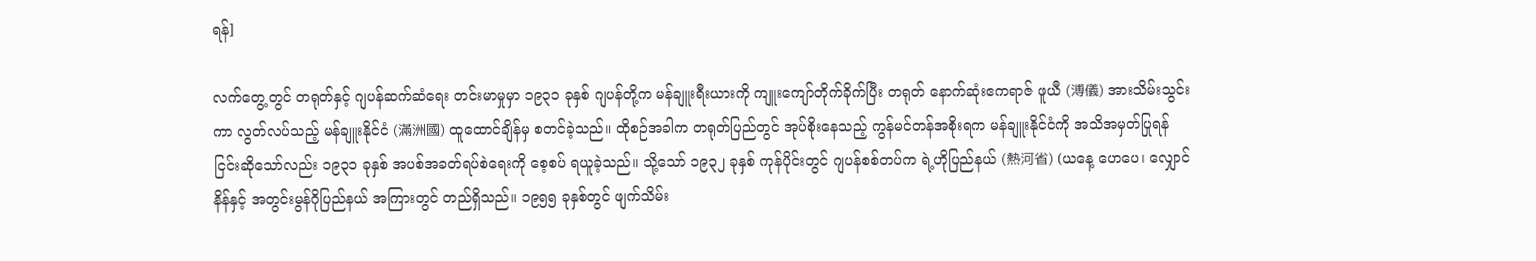ရန်]

လက်တွေ့တွင် တရုတ်နှင့် ဂျပန်ဆက်ဆံရေး တင်းမာမှုမှာ ၁၉၃၁ ခုနှစ် ဂျပန်တို့က မန်ချူးရီးယားကို ကျူးကျော်တိုက်ခိုက်ပြီး တရုတ် နောက်ဆုံးဧကရာဇ် ဖူယီ (溥儀) အားသိမ်းသွင်းကာ လွတ်လပ်သည့် မန်ချူးနိုင်ငံ (滿洲國) ထူထောင်ချိန်မှ စတင်ခဲ့သည်။ ထိုစဉ်အခါက တရုတ်ပြည်တွင် အုပ်စိုးနေသည့် ကွန်မင်တန်အစိုးရက မန်ချူးနိုင်ငံကို အသိအမှတ်ပြုရန် ငြင်းဆိုသော်လည်း ၁၉၃၁ ခုနှစ် အပစ်အခတ်ရပ်စဲရေးကို စေ့စပ် ရယူခဲ့သည်။ သို့သော် ၁၉၃၂ ခုနှစ် ကုန်ပိုင်းတွင် ဂျပန်စစ်တပ်က ရဲ့ဟိုပြည်နယ် (熱河省) (ယနေ့ ဟေပေ၊ လျှောင်နိန်နှင့် အတွင်းမွန်ဂိုပြည်နယ် အကြားတွင် တည်ရှိသည်။ ၁၉၅၅ ခုနှစ်တွင် ဖျက်သိမ်း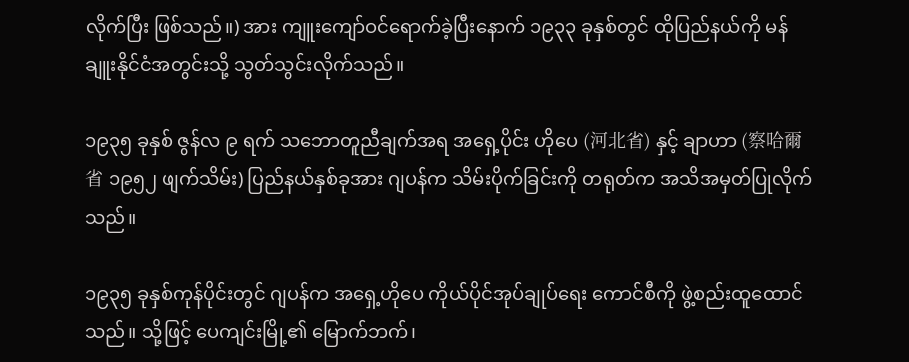လိုက်ပြီး ဖြစ်သည်။) အား ကျူးကျော်ဝင်ရောက်ခဲ့ပြီးနောက် ၁၉၃၃ ခုနှစ်တွင် ထိုပြည်နယ်ကို မန်ချူးနိုင်ငံအတွင်းသို့ သွတ်သွင်းလိုက်သည်။

၁၉၃၅ ခုနှစ် ဇွန်လ ၉ ရက် သဘောတူညီချက်အရ အရှေ့ပိုင်း ဟိုပေ (河北省) နှင့် ချာဟာ (察哈爾省 ၁၉၅၂ ဖျက်သိမ်း) ပြည်နယ်နှစ်ခုအား ဂျပန်က သိမ်းပိုက်ခြင်းကို တရုတ်က အသိအမှတ်ပြုလိုက်သည်။

၁၉၃၅ ခုနှစ်ကုန်ပိုင်းတွင် ဂျပန်က အရှေ့ဟိုပေ ကိုယ်ပိုင်အုပ်ချုပ်ရေး ကောင်စီကို ဖွဲ့စည်းထူထောင်သည်။ သို့ဖြင့် ပေကျင်းမြို့၏ မြောက်ဘက်၊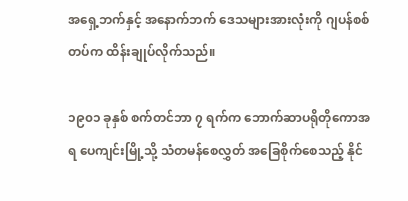အရှေ့ဘက်နှင့် အနောက်ဘက် ဒေသများအားလုံးကို ဂျပန်စစ်တပ်က ထိန်းချုပ်လိုက်သည်။

၁၉၀၁ ခုနှစ် စက်တင်ဘာ ၇ ရက်က ဘောက်ဆာပရိုတိုကောအရ ပေကျင်းမြို့သို့ သံတမန်စေလွှတ် အခြေစိုက်စေသည့် နိုင်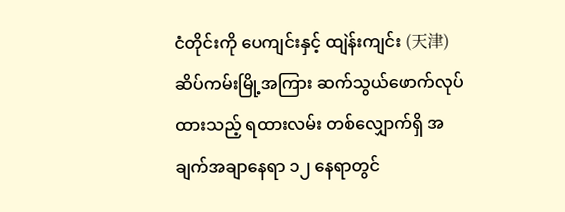ငံတိုင်းကို ပေကျင်းနှင့် ထျဲန်းကျင်း (天津) ဆိပ်ကမ်းမြို့အကြား ဆက်သွယ်ဖောက်လုပ် ထားသည့် ရထားလမ်း တစ်လျှောက်ရှိ အချက်အချာနေရာ ၁၂ နေရာတွင်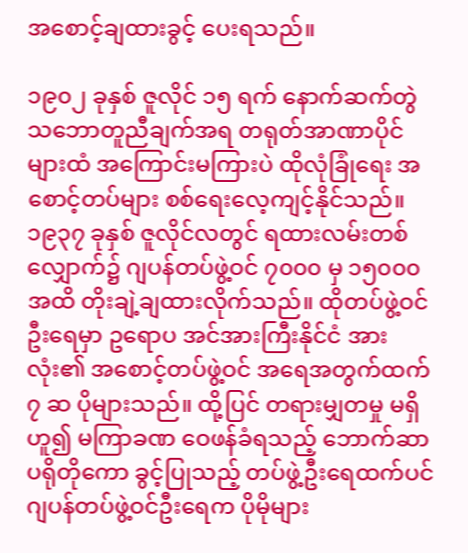အစောင့်ချထားခွင့် ပေးရသည်။

၁၉၀၂ ခုနှစ် ဇူလိုင် ၁၅ ရက် နောက်ဆက်တွဲ သဘောတူညီချက်အရ တရုတ်အာဏာပိုင်များထံ အကြောင်းမကြားပဲ ထိုလုံခြုံရေး အစောင့်တပ်များ စစ်ရေးလေ့ကျင့်နိုင်သည်။ ၁၉၃၇ ခုနှစ် ဇူလိုင်လတွင် ရထားလမ်းတစ်လျှောက်၌ ဂျပန်တပ်ဖွဲ့ဝင် ၇၀၀၀ မှ ၁၅၀၀၀ အထိ တိုးချဲ့ချထားလိုက်သည်။ ထိုတပ်ဖွဲ့ဝင်ဦးရေမှာ ဥရောပ အင်အားကြီးနိုင်ငံ အားလုံး၏ အစောင့်တပ်ဖွဲ့ဝင် အရေအတွက်ထက် ၇ ဆ ပိုများသည်။ ထို့ပြင် တရားမျှတမှု မရှိဟူ၍ မကြာခဏ ဝေဖန်ခံရသည့် ဘောက်ဆာပရိုတိုကော ခွင့်ပြုသည့် တပ်ဖွဲ့ဦးရေထက်ပင် ဂျပန်တပ်ဖွဲ့ဝင်ဦးရေက ပိုမိုများ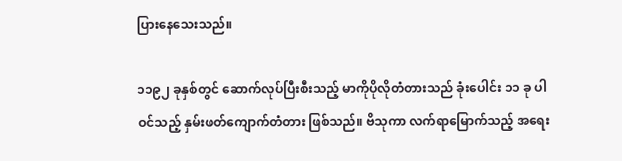ပြားနေသေးသည်။

၁၁၉၂ ခုနှစ်တွင် ဆောက်လုပ်ပြီးစီးသည့် မာကိုပိုလိုတံတားသည် ခုံးပေါင်း ၁၁ ခု ပါဝင်သည့် နှမ်းဖတ်ကျောက်တံတား ဖြစ်သည်။ ဗိသုကာ လက်ရာမြောက်သည့် အရေး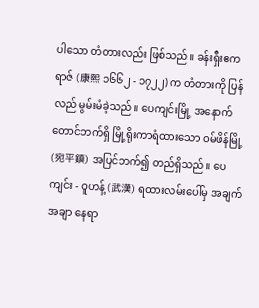ပါသော တံတားလည်း ဖြစ်သည်။ ခန်းရှီးဧကရာဇ် (康熙 ၁၆၆၂ - ၁၇၂၂) က တံတားကို ပြန်လည် မွမ်းမံခဲ့သည်။ ပေကျင်းမြို့ အနောက်တောင်ဘက်ရှိ မြို့ရိုးကာရံထားသော ဝမ်ဖိန်မြို့ (宛平鎮) အပြင်ဘက်၍ တည်ရှိသည်။ ပေကျင်း - ဝူဟန့် (武漢) ရထားလမ်းပေါ်မှ အချက်အချာ နေရာ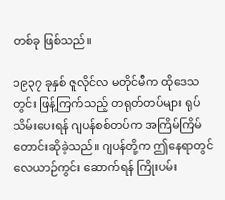တစ်ခု ဖြစ်သည်။

၁၉၃၇ ခုနှစ် ဇူလိုင်လ မတိုင်မီက ထိုဒေသတွင်း ဖြန့်ကြက်သည့် တရုတ်တပ်များ ရုပ်သိမ်းပေးရန် ဂျပန်စစ်တပ်က အကြိမ်ကြိမ် တောင်းဆိုခဲ့သည်။ ဂျပန်တို့က ဤနေရာတွင် လေယာဉ်ကွင်း ဆောက်ရန် ကြိုးပမ်း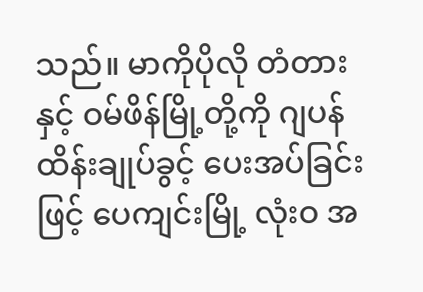သည်။ မာကိုပိုလို တံတားနှင့် ဝမ်ဖိန်မြို့တို့ကို ဂျပန်ထိန်းချုပ်ခွင့် ပေးအပ်ခြင်းဖြင့် ပေကျင်းမြို့ လုံးဝ အ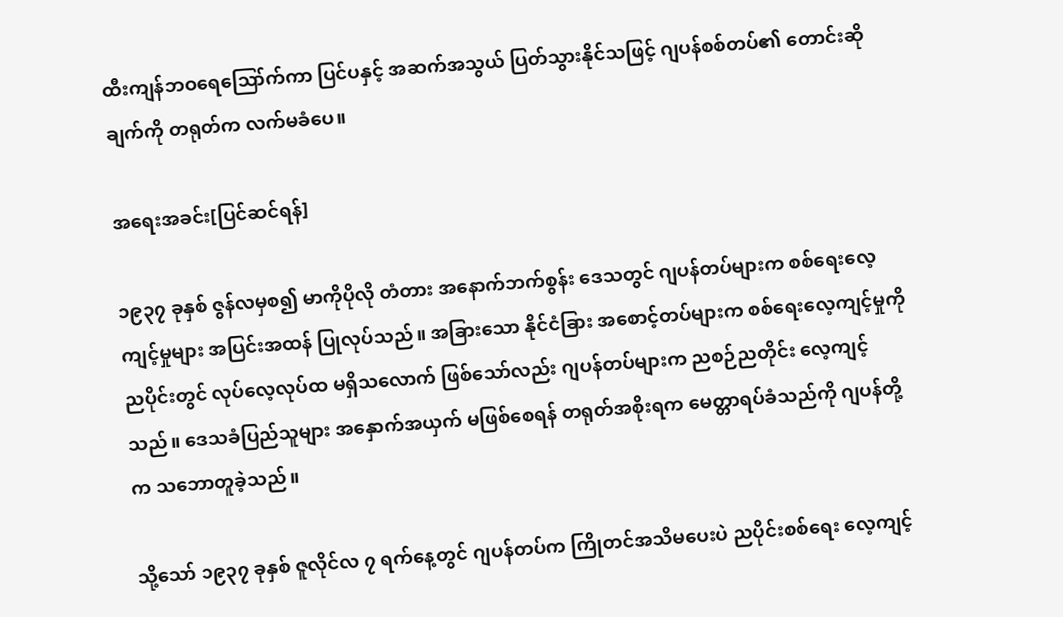ထီးကျန်ဘဝရေဪက်ကာ ပြင်ပနှင့် အဆက်အသွယ် ပြတ်သွားနိုင်သဖြင့် ဂျပန်စစ်တပ်၏ တောင်းဆိုချက်ကို တရုတ်က လက်မခံပေ။

အရေးအခင်း[ပြင်ဆင်ရန်]

၁၉၃၇ ခုနှစ် ဇွန်လမှစ၍ မာကိုပိုလို တံတား အနောက်ဘက်စွန်း ဒေသတွင် ဂျပန်တပ်များက စစ်ရေးလေ့ကျင့်မှုများ အပြင်းအထန် ပြုလုပ်သည်။ အခြားသော နိုင်ငံခြား အစောင့်တပ်များက စစ်ရေးလေ့ကျင့်မှုကို ညပိုင်းတွင် လုပ်လေ့လုပ်ထ မရှိသလောက် ဖြစ်သော်လည်း ဂျပန်တပ်များက ညစဉ်ညတိုင်း လေ့ကျင့်သည်။ ဒေသခံပြည်သူများ အနှောက်အယှက် မဖြစ်စေရန် တရုတ်အစိုးရက မေတ္တာရပ်ခံသည်ကို ဂျပန်တို့က သဘောတူခဲ့သည်။

သို့သော် ၁၉၃၇ ခုနှစ် ဇူလိုင်လ ၇ ရက်နေ့တွင် ဂျပန်တပ်က ကြိုတင်အသိမပေးပဲ ညပိုင်းစစ်ရေး လေ့ကျင့်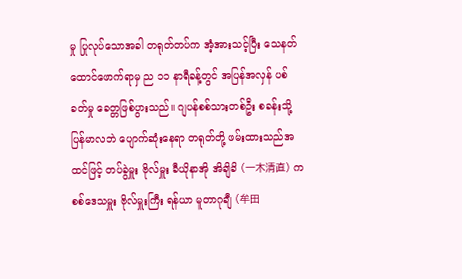မှု ပြုလုပ်သောအခါ တရုတ်တပ်က အံ့အားသင့်ပြီး သေနတ်ထောင်ဖောက်ရာမှ ည ၁၁ နာရီခန့်တွင် အပြန်အလှန် ပစ်ခတ်မှု ခေတ္တဖြစ်ပွားသည်။ ဂျပန်စစ်သားတစ်ဦး စခန်းသို့ ပြန်မာလဘဲ ပျောက်ဆုံးနေရာ တရုတ်တို့ ဖမ်းထားသည်အထင်ဖြင့် တပ်ခွဲမှူး ဗိုလ်မှူး ခီယိုနာအို အိချိခိ (一木清直) က စစ်ဒေသမှူး ဗိုလ်မှူးကြီး ရန်ယာ မူတာဂုချီ (牟田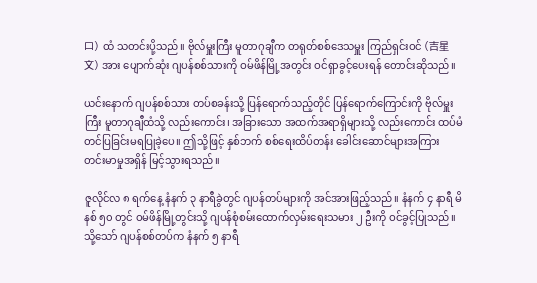口) ထံ သတင်းပို့သည်။ ဗိုလ်မှူးကြီး မူတာဂုချီက တရုတ်စစ်ဒေသမှူး ကြည်ရှင်းဝင် (吉星文) အား ပျောက်ဆုံး ဂျပန်စစ်သားကို ဝမ်ဖိန်မြို့အတွင်း ဝင်ရှာခွင့်ပေးရန် တောင်းဆိုသည်။

ယင်းနောက် ဂျပန်စစ်သား တပ်စခန်းသို့ ပြန်ရောက်သည့်တိုင် ပြန်ရောက်ကြောင်းကို ဗိုလ်မှူးကြီး မူတာဂုချီထံသို့ လည်းကောင်း၊ အခြားသော အထက်အရာရှိများသို့ လည်းကောင်း ထပ်မံ တင်ပြခြင်းမရပြုခဲ့ပေ။ ဤသို့ဖြင့် နှစ်ဘက် စစ်ရေးထိပ်တန်း ခေါင်းဆောင်များအကြား တင်းမာမှုအရှိန် မြင့်သွားရသည်။

ဇူလိုင်လ ၈ ရက်နေ့ နံနက် ၃ နာရီခွဲတွင် ဂျပန်တပ်များကို အင်အားဖြည့်သည်။ နံနက် ၄ နာရီ မိနစ် ၅၀ တွင် ဝမ်ဖိန်မြို့တွင်းသို့ ဂျပန်စုံစမ်းထောက်လှမ်းရေးသမား ၂ ဦးကို ဝင်ခွင့်ပြုသည်။ သို့သော် ဂျပန်စစ်တပ်က နံနက် ၅ နာရီ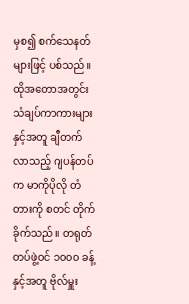မှစ၍ စက်သေနတ်များဖြင့် ပစ်သည်။ ထိုအတောအတွင်း သံချပ်ကာကားများနှင့်အတူ ချီတက်လာသည့် ဂျပန်တပ်က မာကိုပိုလို တံတားကို စတင် တိုက်ခိုက်သည်။ တရုတ်တပ်ဖွဲ့ဝင် ၁၀၀၀ ခန့်နှင့်အတူ ဗိုလ်မှူး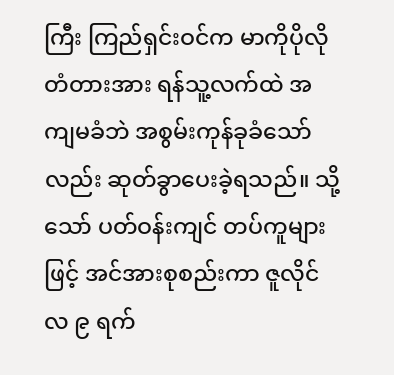ကြီး ကြည်ရှင်းဝင်က မာကိုပိုလို တံတားအား ရန်သူ့လက်ထဲ အကျမခံဘဲ အစွမ်းကုန်ခုခံသော်လည်း ဆုတ်ခွာပေးခဲ့ရသည်။ သို့သော် ပတ်ဝန်းကျင် တပ်ကူများဖြင့် အင်အားစုစည်းကာ ဇူလိုင်လ ၉ ရက်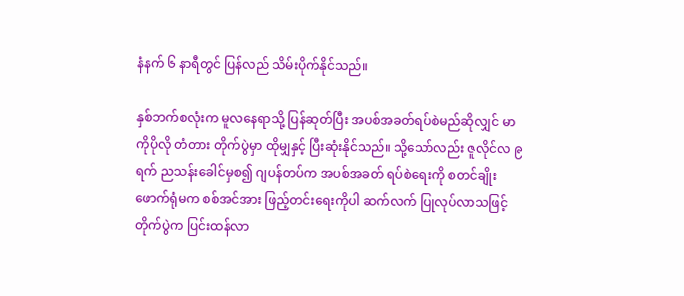နံနက် ၆ နာရီတွင် ပြန်လည် သိမ်းပိုက်နိုင်သည်။

နှစ်ဘက်စလုံးက မူလနေရာသို့ ပြန်ဆုတ်ပြီး အပစ်အခတ်ရပ်စဲမည်ဆိုလျှင် မာကိုပိုလို တံတား တိုက်ပွဲမှာ ထိုမျှနှင့် ပြီးဆုံးနိုင်သည်။ သို့သော်လည်း ဇူလိုင်လ ၉ ရက် ညသန်းခေါင်မှစ၍ ဂျပန်တပ်က အပစ်အခတ် ရပ်စဲရေးကို စတင်ချိုးဖောက်ရုံမက စစ်အင်အား ဖြည့်တင်းရေးကိုပါ ဆက်လက် ပြုလုပ်လာသဖြင့် တိုက်ပွဲက ပြင်းထန်လာ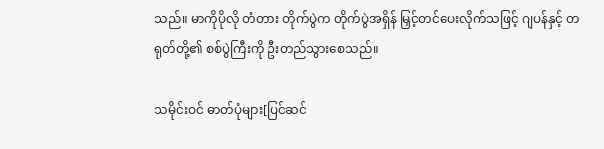သည်။ မာကိုပိုလို တံတား တိုက်ပွဲက တိုက်ပွဲအရှိန် မြှင့်တင်ပေးလိုက်သဖြင့် ဂျပန်နှင့် တရုတ်တို့၏ စစ်ပွဲကြီးကို ဦးတည်သွားစေသည်။

သမိုင်းဝင် ဓာတ်ပုံများ[ပြင်ဆင်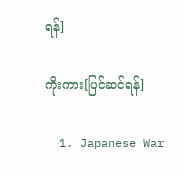ရန်]

ကိုးကား[ပြင်ဆင်ရန်]

  1. Japanese War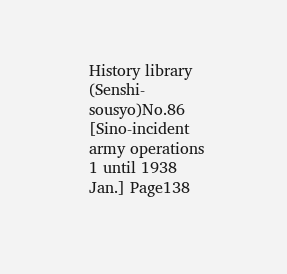History library (Senshi-sousyo)No.86 [Sino-incident army operations 1 until 1938 Jan.] Page138